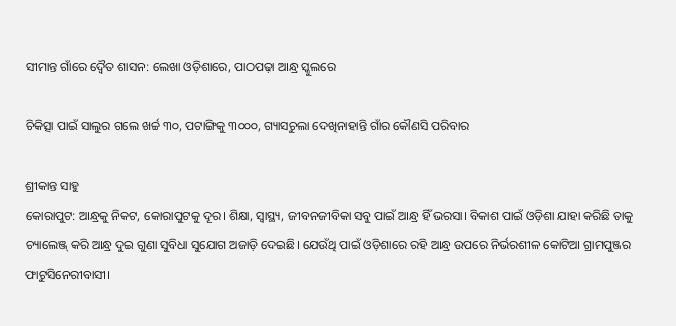ସୀମାନ୍ତ ଗାଁରେ ଦ୍ବୈତ ଶାସନ: ଲେଖା ଓଡ଼ିଶାରେ, ପାଠପଢ଼ା ଆନ୍ଧ୍ର ସ୍କୁଲରେ

ଚିକିତ୍ସା ପାଇଁ ସାଲୁର ଗଲେ ଖର୍ଚ୍ଚ ୩୦, ପଟାଙ୍ଗିକୁ ୩୦୦୦, ଗ୍ୟାସଚୁଲା ଦେଖିନାହାନ୍ତି ଗାଁର କୌଣସି ପରିବାର

ଶ୍ରୀକାନ୍ତ ସାହୁ
କୋରାପୁଟ: ଆନ୍ଧ୍ରକୁ ନିକଟ, କୋରାପୁଟକୁ ଦୂର। ଶିକ୍ଷା, ସ୍ବାସ୍ଥ୍ୟ, ଜୀବନଜୀବିକା ସବୁ ପାଇଁ ଆନ୍ଧ୍ର ହିଁ ଭରସା। ବିକାଶ ପାଇଁ ଓଡ଼ିଶା ଯାହା କରିଛି ତାକୁ ଚ୍ୟାଲେଞ୍ଜ୍ କରି ଆନ୍ଧ୍ର ଦୁଇ ଗୁଣା ସୁବିଧା ସୁଯୋଗ ଅଜାଡ଼ି ଦେଇଛି। ଯେଉଁଥି ପାଇଁ ଓଡ଼ିଶାରେ ରହି ଆନ୍ଧ୍ର ଉପରେ ନିର୍ଭରଶୀଳ କୋଟିଆ ଗ୍ରାମପୁଞ୍ଜର ଫାଟୁସିନେରୀବାସୀ।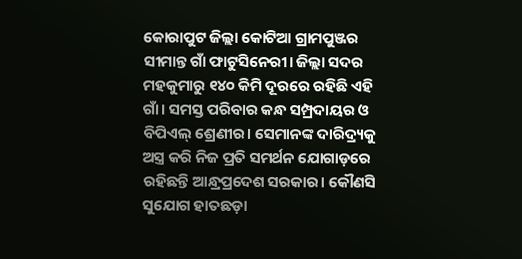କୋରାପୁଟ ଜିଲ୍ଲା କୋଟିଆ ଗ୍ରାମପୁଞ୍ଜର ସୀମାନ୍ତ ଗାଁ ଫାଟୁସିନେରୀ। ଜିଲ୍ଲା ସଦର ମହକୁମାରୁ ୧୪୦ କିମି ଦୂରରେ ରହିଛି ଏହି ଗାଁ। ସମସ୍ତ ପରିବାର କନ୍ଧ ସମ୍ପ୍ରଦାୟର ଓ ବିପିଏଲ୍ ଶ୍ରେଣୀର। ସେମାନଙ୍କ ଦାରିଦ୍ର୍ୟକୁ ଅସ୍ତ୍ର କରି ନିଜ ପ୍ରତି ସମର୍ଥନ ଯୋଗାଡ଼ରେ ରହିଛନ୍ତି ଆନ୍ଧ୍ରପ୍ରଦେଶ ସରକାର। କୌଣସି ସୁଯୋଗ ହାତଛଡ଼ା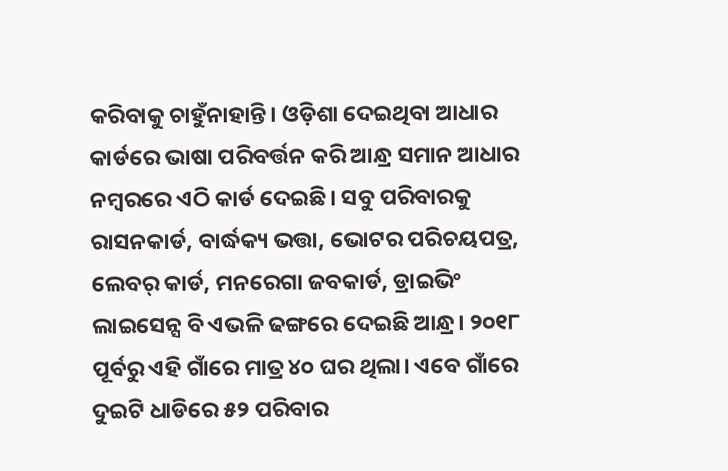କରିବାକୁ ଚାହୁଁନାହାନ୍ତି। ଓଡ଼ିଶା ଦେଇଥିବା ଆଧାର କାର୍ଡରେ ଭାଷା ପରିବର୍ତ୍ତନ କରି ଆନ୍ଧ୍ର ସମାନ ଆଧାର ନମ୍ବରରେ ଏଠି କାର୍ଡ ଦେଇଛି। ସବୁ ପରିବାରକୁ ରାସନକାର୍ଡ, ବାର୍ଦ୍ଧକ୍ୟ ଭତ୍ତା, ଭୋଟର ପରିଚୟପତ୍ର, ଲେବର୍ କାର୍ଡ, ମନରେଗା ଜବକାର୍ଡ, ଡ୍ରାଇଭିଂ ଲାଇସେନ୍ସ ବି ଏଭଳି ଢଙ୍ଗରେ ଦେଇଛି ଆନ୍ଧ୍ର। ୨୦୧୮ ପୂର୍ବରୁ ଏହି ଗାଁରେ ମାତ୍ର ୪୦ ଘର ଥିଲା। ଏବେ ଗାଁରେ ଦୁଇଟି ଧାଡିରେ ୫୨ ପରିବାର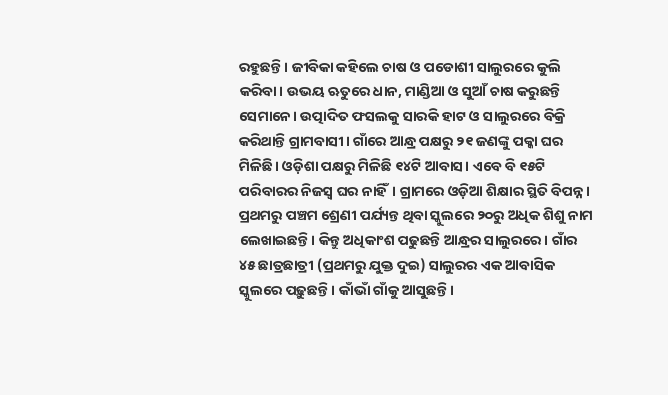ରହୁଛନ୍ତି। ଜୀବିକା କହିଲେ ଚାଷ ଓ ପଡୋଶୀ ସାଲୁରରେ କୁଲି କରିବା। ଉଭୟ ଋତୁରେ ଧାନ, ମାଣ୍ଡିଆ ଓ ସୁଆଁ ଚାଷ କରୁଛନ୍ତି ସେମାନେ। ଉତ୍ପାଦିତ ଫସଲକୁ ସାରକି ହାଟ ଓ ସାଲୁରରେ ବିକ୍ରି କରିଥାନ୍ତି ଗ୍ରାମବାସୀ। ଗାଁରେ ଆନ୍ଧ୍ର ପକ୍ଷରୁ ୨୧ ଜଣଙ୍କୁ ପକ୍କା ଘର ମିଳିଛି। ଓଡ଼ିଶା ପକ୍ଷରୁ ମିଳିଛି ୧୪ଟି ଆବାସ। ଏବେ ବି ୧୫ଟି ପରିବାରର ନିଜସ୍ବ ଘର ନାହିଁ। ଗ୍ରାମରେ ଓଡ଼ିଆ ଶିକ୍ଷାର ସ୍ଥିତି ବିପନ୍ନ। ପ୍ରଥମରୁ ପଞ୍ଚମ ଶ୍ରେଣୀ ପର୍ଯ୍ୟନ୍ତ ଥିବା ସ୍କୁଲରେ ୨୦ରୁ ଅଧିକ ଶିଶୁ ନାମ ଲେଖାଇଛନ୍ତି। କିନ୍ତୁ ଅଧିକାଂଶ ପଢୁଛନ୍ତି ଆନ୍ଧ୍ରର ସାଲୁରରେ। ଗାଁର ୪୫ ଛାତ୍ରଛାତ୍ରୀ (ପ୍ରଥମରୁ ଯୁକ୍ତ ଦୁଇ) ସାଲୁରର ଏକ ଆବାସିକ ସ୍କୁଲରେ ପଢ଼ୁଛନ୍ତି। କାଁଭାଁ ଗାଁକୁ ଆସୁଛନ୍ତି।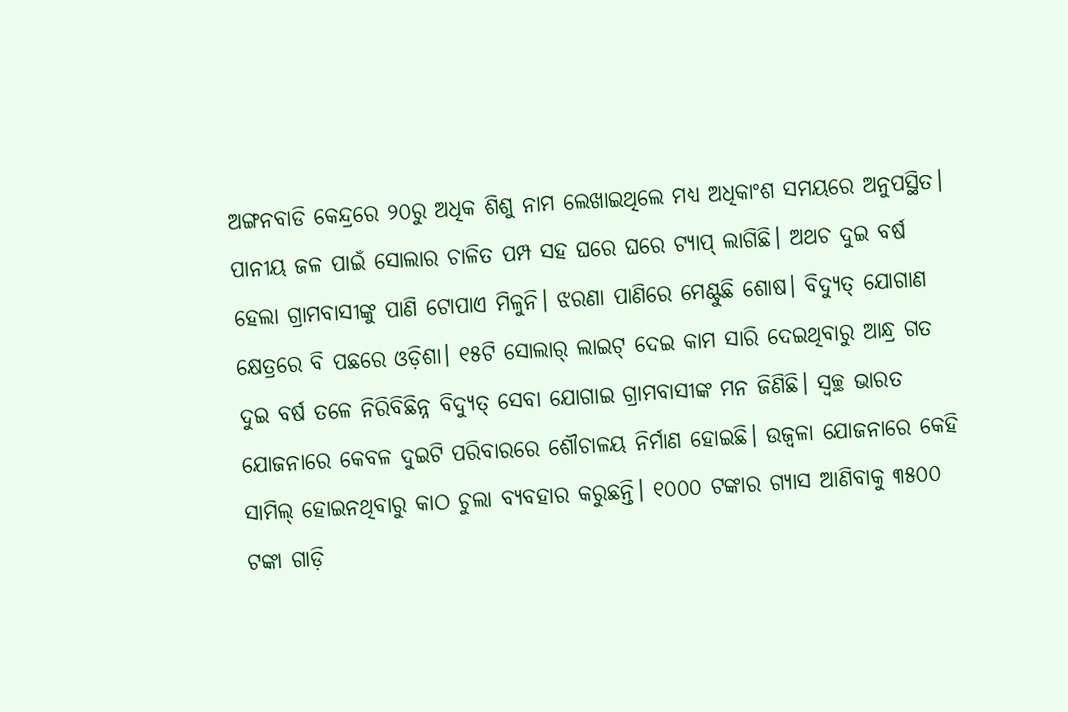ଅଙ୍ଗନବାଡି କେନ୍ଦ୍ରରେ ୨୦ରୁ ଅଧିକ ଶିଶୁ ନାମ ଲେଖାଇଥିଲେ ମଧ୍ୟ ଅଧିକାଂଶ ସମୟରେ ଅନୁପସ୍ଥିତ। ପାନୀୟ ଜଳ ପାଇଁ ସୋଲାର ଚାଳିତ ପମ୍ପ ସହ ଘରେ ଘରେ ଟ୍ୟାପ୍ ଲାଗିଛି। ଅଥଚ ଦୁଇ ବର୍ଷ ହେଲା ଗ୍ରାମବାସୀଙ୍କୁ ପାଣି ଟୋପାଏ ମିଳୁନି। ଝରଣା ପାଣିରେ ମେଣ୍ଟୁଛି ଶୋଷ। ବିଦ୍ୟୁତ୍ ଯୋଗାଣ କ୍ଷେତ୍ରରେ ବି ପଛରେ ଓଡ଼ିଶା। ୧୫ଟି ସୋଲାର୍ ଲାଇଟ୍ ଦେଇ କାମ ସାରି ଦେଇଥିବାରୁ ଆନ୍ଧ୍ର ଗତ ଦୁଇ ବର୍ଷ ତଳେ ନିରିବିଛିନ୍ନ ବିଦ୍ୟୁତ୍‌ ସେବା ଯୋଗାଇ ଗ୍ରାମବାସୀଙ୍କ ମନ ଜିଣିଛି। ସ୍ବଚ୍ଛ ଭାରତ ଯୋଜନାରେ କେବଳ ଦୁଇଟି ପରିବାରରେ ଶୌଚାଳୟ ନିର୍ମାଣ ହୋଇଛି। ଉଜ୍ବଳା ଯୋଜନାରେ କେହି ସାମିଲ୍ ହୋଇନଥିବାରୁ କାଠ ଚୁଲା ବ୍ୟବହାର କରୁଛନ୍ତି। ୧୦୦୦ ଟଙ୍କାର ଗ୍ୟାସ ଆଣିବାକୁ ୩୫୦୦ ଟଙ୍କା ଗାଡ଼ି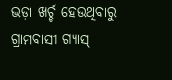ଭଡ଼ା ଖର୍ଚ୍ଚ ହେଉଥିବାରୁ ଗ୍ରାମବାସୀ ଗ୍ୟାସ୍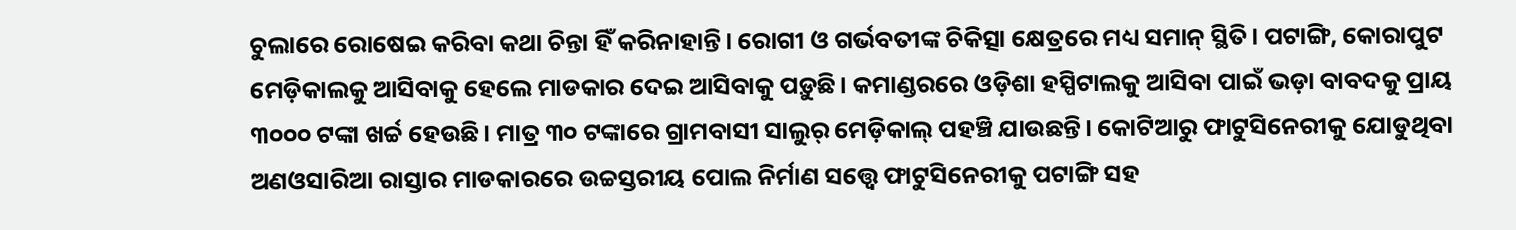ଚୁଲାରେ ରୋଷେଇ କରିବା କଥା ଚିନ୍ତା ହିଁ କରିନାହାନ୍ତି। ରୋଗୀ ଓ ଗର୍ଭବତୀଙ୍କ ଚିକିତ୍ସା କ୍ଷେତ୍ରରେ ମଧ୍ୟ ସମାନ୍ ସ୍ଥିତି। ପଟାଙ୍ଗି, କୋରାପୁଟ ମେଡ଼ିକାଲକୁ ଆସିବାକୁ ହେଲେ ମାଡକାର ଦେଇ ଆସିବାକୁ ପଡ଼ୁଛି। କମାଣ୍ଡରରେ ଓଡ଼ିଶା ହସ୍ପିଟାଲକୁ ଆସିବା ପାଇଁ ଭଡ଼ା ବାବଦକୁ ପ୍ରାୟ ୩୦୦୦ ଟଙ୍କା ଖର୍ଚ୍ଚ ହେଉଛି। ମାତ୍ର ୩୦ ଟଙ୍କାରେ ଗ୍ରାମବାସୀ ସାଲୁର୍ ମେଡ଼ିକାଲ୍ ପହଞ୍ଚି ଯାଉଛନ୍ତି। କୋଟିଆରୁ ଫାଟୁସିନେରୀକୁ ଯୋଡୁଥିବା ଅଣଓସାରିଆ ରାସ୍ତାର ମାଡକାରରେ ଉଚ୍ଚସ୍ତରୀୟ ପୋଲ ନିର୍ମାଣ ସତ୍ତ୍ବେ ଫାଟୁସିନେରୀକୁ ପଟାଙ୍ଗି ସହ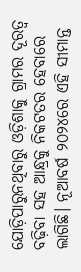ଯୋଡ଼ିପାରୁନଥିବାରୁ ଓଡ଼ିଶାକୁ ଗ୍ରାମର ଦୂରତ୍ବ ବଢ଼ିବା ସହ ଆନ୍ଧ୍ରକୁ ନିକଟତର ହେବାରେ ଲାଗିଛି। ନୂଆବର୍ଷ ୨୦୨୪ରେ ଏହି ସୀମାନ୍ତ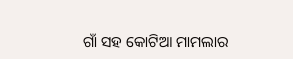ଗାଁ ସହ କୋଟିଆ ମାମଲାର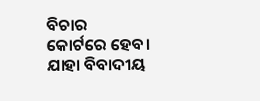ବିଚାର କୋର୍ଟରେ ହେବ। ଯାହା ବିବାଦୀୟ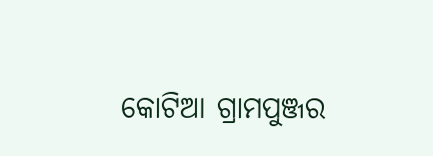କୋଟିଆ ଗ୍ରାମପୁଞ୍ଜର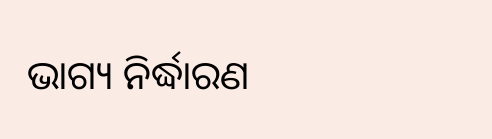ଭାଗ୍ୟ ନିର୍ଦ୍ଧାରଣ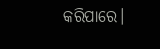କରିପାରେ।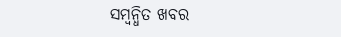ସମ୍ବନ୍ଧିତ ଖବର